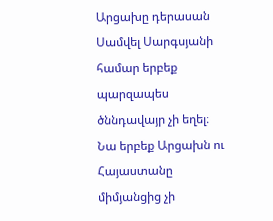Արցախը դերասան Սամվել Սարգսյանի համար երբեք պարզապես ծննդավայր չի եղել։ Նա երբեք Արցախն ու Հայաստանը միմյանցից չի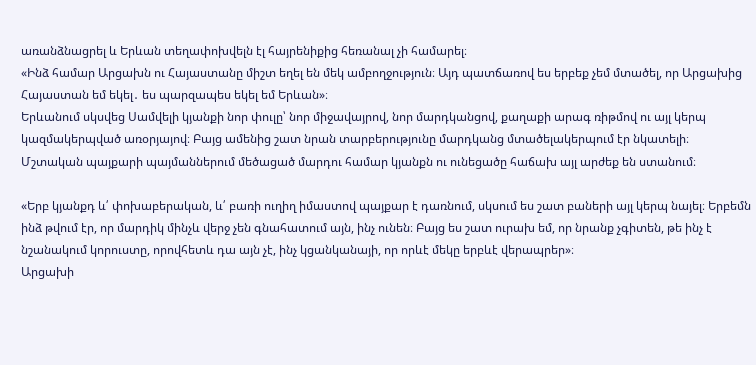առանձնացրել և Երևան տեղափոխվելն էլ հայրենիքից հեռանալ չի համարել։
«Ինձ համար Արցախն ու Հայաստանը միշտ եղել են մեկ ամբողջություն։ Այդ պատճառով ես երբեք չեմ մտածել, որ Արցախից Հայաստան եմ եկել․ ես պարզապես եկել եմ Երևան»։
Երևանում սկսվեց Սամվելի կյանքի նոր փուլը՝ նոր միջավայրով, նոր մարդկանցով, քաղաքի արագ ռիթմով ու այլ կերպ կազմակերպված առօրյայով։ Բայց ամենից շատ նրան տարբերությունը մարդկանց մտածելակերպում էր նկատելի։ Մշտական պայքարի պայմաններում մեծացած մարդու համար կյանքն ու ունեցածը հաճախ այլ արժեք են ստանում։

«Երբ կյանքդ և՛ փոխաբերական, և՛ բառի ուղիղ իմաստով պայքար է դառնում, սկսում ես շատ բաների այլ կերպ նայել։ Երբեմն ինձ թվում էր, որ մարդիկ մինչև վերջ չեն գնահատում այն, ինչ ունեն։ Բայց ես շատ ուրախ եմ, որ նրանք չգիտեն, թե ինչ է նշանակում կորուստը, որովհետև դա այն չէ, ինչ կցանկանայի, որ որևէ մեկը երբևէ վերապրեր»։
Արցախի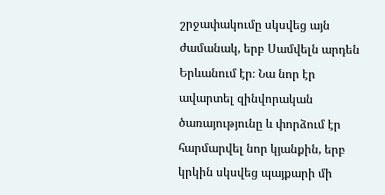շրջափակումը սկսվեց այն ժամանակ, երբ Սամվելն արդեն Երևանում էր։ Նա նոր էր ավարտել զինվորական ծառայությունը և փորձում էր հարմարվել նոր կյանքին, երբ կրկին սկսվեց պայքարի մի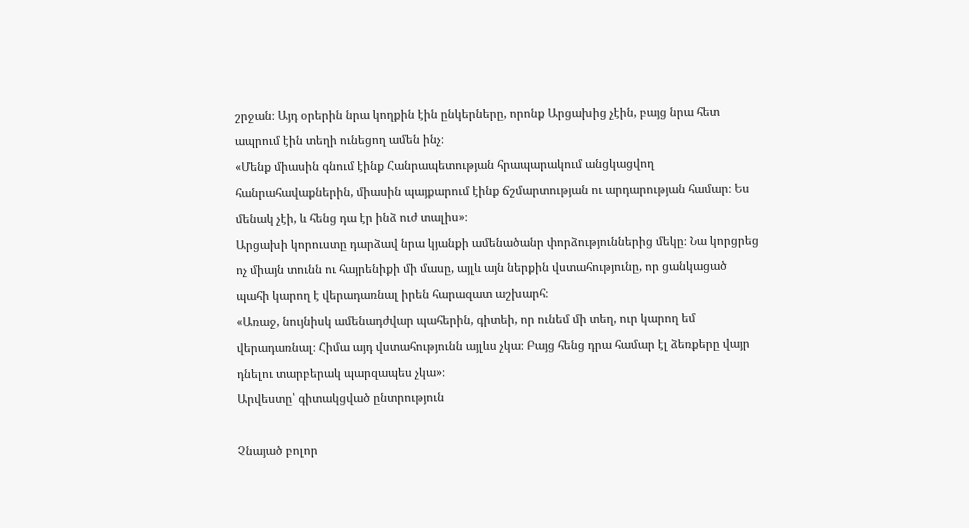շրջան։ Այդ օրերին նրա կողքին էին ընկերները, որոնք Արցախից չէին, բայց նրա հետ ապրում էին տեղի ունեցող ամեն ինչ։
«Մենք միասին գնում էինք Հանրապետության հրապարակում անցկացվող հանրահավաքներին, միասին պայքարում էինք ճշմարտության ու արդարության համար։ Ես մենակ չէի, և հենց դա էր ինձ ուժ տալիս»։
Արցախի կորուստը դարձավ նրա կյանքի ամենածանր փորձություններից մեկը։ Նա կորցրեց ոչ միայն տունն ու հայրենիքի մի մասը, այլև այն ներքին վստահությունը, որ ցանկացած պահի կարող է վերադառնալ իրեն հարազատ աշխարհ։
«Առաջ, նույնիսկ ամենադժվար պահերին, գիտեի, որ ունեմ մի տեղ, ուր կարող եմ վերադառնալ։ Հիմա այդ վստահությունն այլևս չկա։ Բայց հենց դրա համար էլ ձեռքերը վայր դնելու տարբերակ պարզապես չկա»։
Արվեստը՝ գիտակցված ընտրություն

Չնայած բոլոր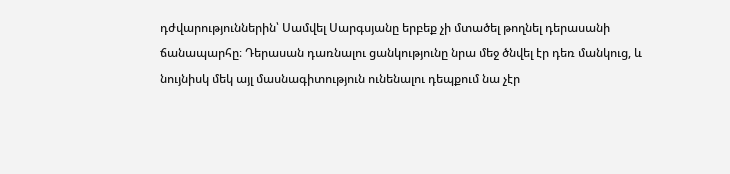դժվարություններին՝ Սամվել Սարգսյանը երբեք չի մտածել թողնել դերասանի ճանապարհը։ Դերասան դառնալու ցանկությունը նրա մեջ ծնվել էր դեռ մանկուց, և նույնիսկ մեկ այլ մասնագիտություն ունենալու դեպքում նա չէր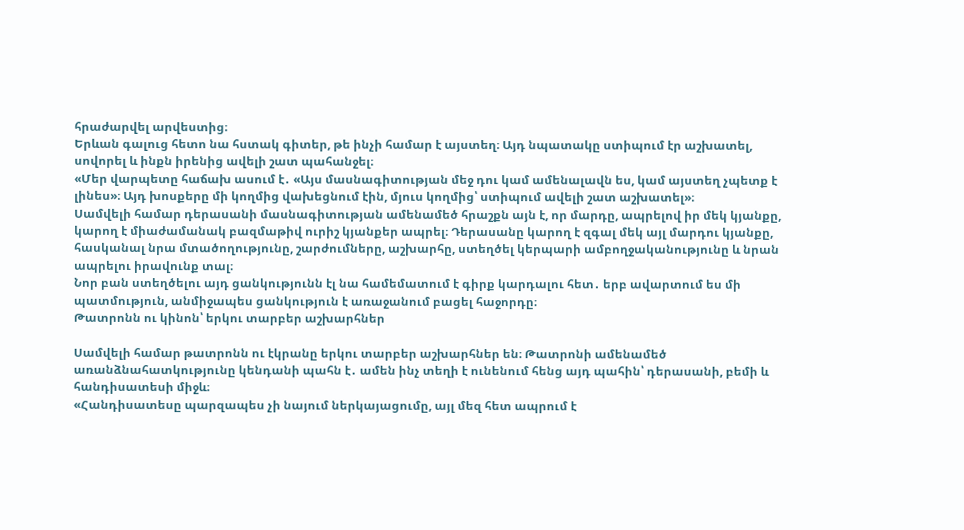հրաժարվել արվեստից։
Երևան գալուց հետո նա հստակ գիտեր, թե ինչի համար է այստեղ։ Այդ նպատակը ստիպում էր աշխատել, սովորել և ինքն իրենից ավելի շատ պահանջել։
«Մեր վարպետը հաճախ ասում է․ «Այս մասնագիտության մեջ դու կամ ամենալավն ես, կամ այստեղ չպետք է լինես»։ Այդ խոսքերը մի կողմից վախեցնում էին, մյուս կողմից՝ ստիպում ավելի շատ աշխատել»։
Սամվելի համար դերասանի մասնագիտության ամենամեծ հրաշքն այն է, որ մարդը, ապրելով իր մեկ կյանքը, կարող է միաժամանակ բազմաթիվ ուրիշ կյանքեր ապրել։ Դերասանը կարող է զգալ մեկ այլ մարդու կյանքը, հասկանալ նրա մտածողությունը, շարժումները, աշխարհը, ստեղծել կերպարի ամբողջականությունը և նրան ապրելու իրավունք տալ։
Նոր բան ստեղծելու այդ ցանկությունն էլ նա համեմատում է գիրք կարդալու հետ․ երբ ավարտում ես մի պատմություն, անմիջապես ցանկություն է առաջանում բացել հաջորդը։
Թատրոնն ու կինոն՝ երկու տարբեր աշխարհներ

Սամվելի համար թատրոնն ու էկրանը երկու տարբեր աշխարհներ են։ Թատրոնի ամենամեծ առանձնահատկությունը կենդանի պահն է․ ամեն ինչ տեղի է ունենում հենց այդ պահին՝ դերասանի, բեմի և հանդիսատեսի միջև։
«Հանդիսատեսը պարզապես չի նայում ներկայացումը, այլ մեզ հետ ապրում է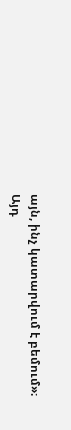այն, ինչ կատարվում է բեմում»։
Այդ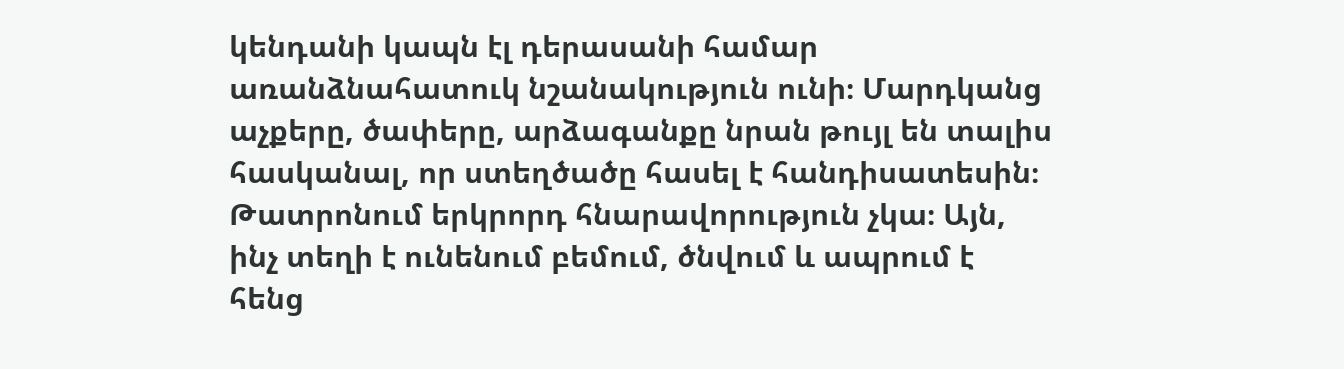կենդանի կապն էլ դերասանի համար առանձնահատուկ նշանակություն ունի։ Մարդկանց աչքերը, ծափերը, արձագանքը նրան թույլ են տալիս հասկանալ, որ ստեղծածը հասել է հանդիսատեսին։
Թատրոնում երկրորդ հնարավորություն չկա։ Այն, ինչ տեղի է ունենում բեմում, ծնվում և ապրում է հենց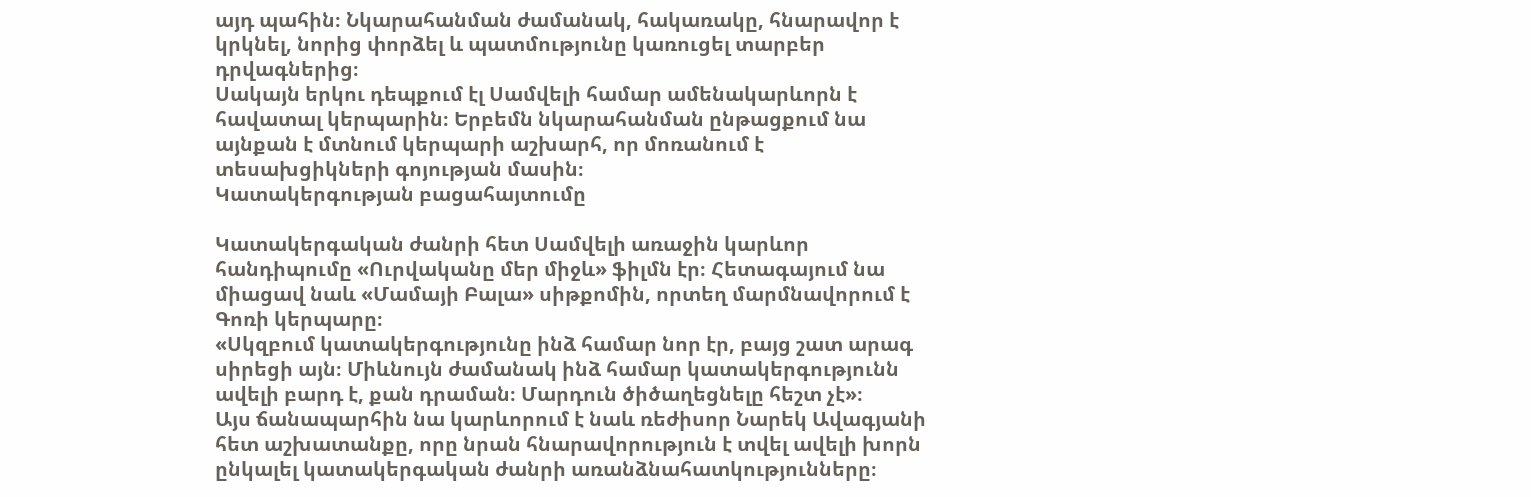այդ պահին։ Նկարահանման ժամանակ, հակառակը, հնարավոր է կրկնել, նորից փորձել և պատմությունը կառուցել տարբեր դրվագներից։
Սակայն երկու դեպքում էլ Սամվելի համար ամենակարևորն է հավատալ կերպարին։ Երբեմն նկարահանման ընթացքում նա այնքան է մտնում կերպարի աշխարհ, որ մոռանում է տեսախցիկների գոյության մասին։
Կատակերգության բացահայտումը

Կատակերգական ժանրի հետ Սամվելի առաջին կարևոր հանդիպումը «Ուրվականը մեր միջև» ֆիլմն էր։ Հետագայում նա միացավ նաև «Մամայի Բալա» սիթքոմին, որտեղ մարմնավորում է Գոռի կերպարը։
«Սկզբում կատակերգությունը ինձ համար նոր էր, բայց շատ արագ սիրեցի այն։ Միևնույն ժամանակ ինձ համար կատակերգությունն ավելի բարդ է, քան դրաման։ Մարդուն ծիծաղեցնելը հեշտ չէ»։
Այս ճանապարհին նա կարևորում է նաև ռեժիսոր Նարեկ Ավագյանի հետ աշխատանքը, որը նրան հնարավորություն է տվել ավելի խորն ընկալել կատակերգական ժանրի առանձնահատկությունները։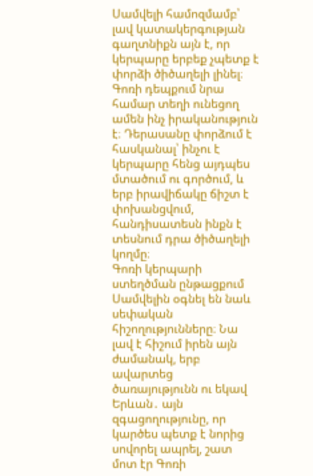Սամվելի համոզմամբ՝ լավ կատակերգության գաղտնիքն այն է, որ կերպարը երբեք չպետք է փորձի ծիծաղելի լինել։ Գոռի դեպքում նրա համար տեղի ունեցող ամեն ինչ իրականություն է։ Դերասանը փորձում է հասկանալ՝ ինչու է կերպարը հենց այդպես մտածում ու գործում, և երբ իրավիճակը ճիշտ է փոխանցվում, հանդիսատեսն ինքն է տեսնում դրա ծիծաղելի կողմը։
Գոռի կերպարի ստեղծման ընթացքում Սամվելին օգնել են նաև սեփական հիշողությունները։ Նա լավ է հիշում իրեն այն ժամանակ, երբ ավարտեց ծառայությունն ու եկավ Երևան․ այն զգացողությունը, որ կարծես պետք է նորից սովորել ապրել, շատ մոտ էր Գոռի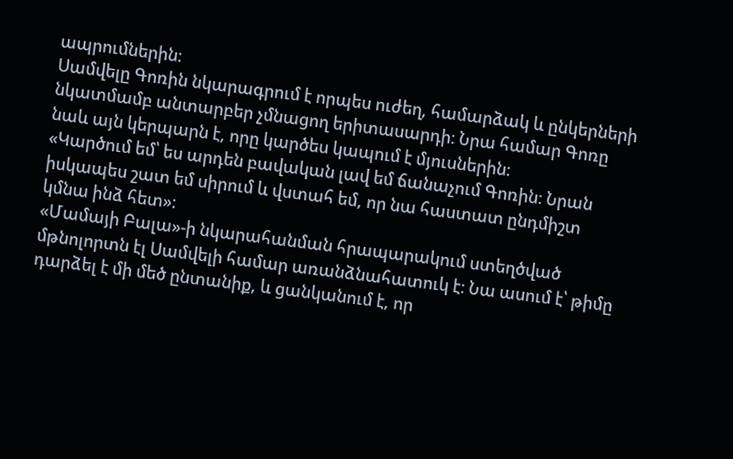ապրումներին։
Սամվելը Գոռին նկարագրում է որպես ուժեղ, համարձակ և ընկերների նկատմամբ անտարբեր չմնացող երիտասարդի։ Նրա համար Գոռը նաև այն կերպարն է, որը կարծես կապում է մյուսներին։
«Կարծում եմ՝ ես արդեն բավական լավ եմ ճանաչում Գոռին։ Նրան իսկապես շատ եմ սիրում և վստահ եմ, որ նա հաստատ ընդմիշտ կմնա ինձ հետ»։
«Մամայի Բալա»-ի նկարահանման հրապարակում ստեղծված մթնոլորտն էլ Սամվելի համար առանձնահատուկ է։ Նա ասում է՝ թիմը դարձել է մի մեծ ընտանիք, և ցանկանում է, որ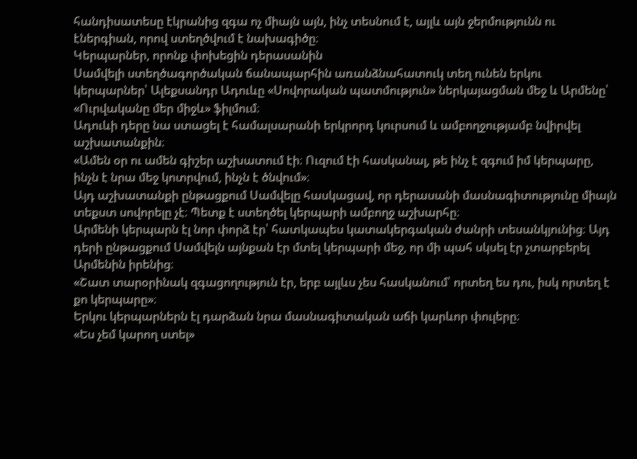հանդիսատեսը էկրանից զգա ոչ միայն այն, ինչ տեսնում է, այլև այն ջերմությունն ու էներգիան, որով ստեղծվում է նախագիծը։
Կերպարներ, որոնք փոխեցին դերասանին
Սամվելի ստեղծագործական ճանապարհին առանձնահատուկ տեղ ունեն երկու կերպարներ՝ Ալեքսանդր Ադուևը «Սովորական պատմություն» ներկայացման մեջ և Արմենը՝ «Ուրվականը մեր միջև» ֆիլմում։
Ադուևի դերը նա ստացել է համալսարանի երկրորդ կուրսում և ամբողջությամբ նվիրվել աշխատանքին։
«Ամեն օր ու ամեն գիշեր աշխատում էի։ Ուզում էի հասկանալ, թե ինչ է զգում իմ կերպարը, ինչն է նրա մեջ կոտրվում, ինչն է ծնվում»։
Այդ աշխատանքի ընթացքում Սամվելը հասկացավ, որ դերասանի մասնագիտությունը միայն տեքստ սովորելը չէ։ Պետք է ստեղծել կերպարի ամբողջ աշխարհը։
Արմենի կերպարն էլ նոր փորձ էր՝ հատկապես կատակերգական ժանրի տեսանկյունից։ Այդ դերի ընթացքում Սամվելն այնքան էր մտել կերպարի մեջ, որ մի պահ սկսել էր չտարբերել Արմենին իրենից։
«Շատ տարօրինակ զգացողություն էր, երբ այլևս չես հասկանում՝ որտեղ ես դու, իսկ որտեղ է քո կերպարը»։
Երկու կերպարներն էլ դարձան նրա մասնագիտական աճի կարևոր փուլերը։
«Ես չեմ կարող ստել»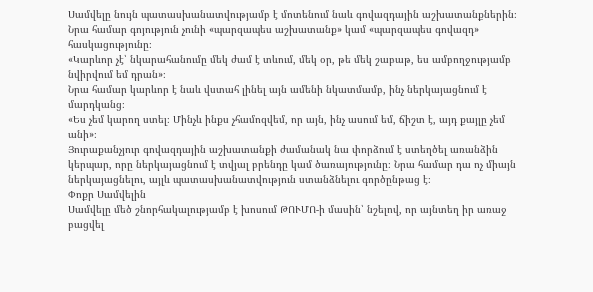Սամվելը նույն պատասխանատվությամբ է մոտենում նաև գովազդային աշխատանքներին։ Նրա համար գոյություն չունի «պարզապես աշխատանք» կամ «պարզապես գովազդ» հասկացությունը։
«Կարևոր չէ՝ նկարահանումը մեկ ժամ է տևում, մեկ օր, թե մեկ շաբաթ, ես ամբողջությամբ նվիրվում եմ դրան»։
Նրա համար կարևոր է նաև վստահ լինել այն ամենի նկատմամբ, ինչ ներկայացնում է մարդկանց։
«Ես չեմ կարող ստել։ Մինչև ինքս չհամոզվեմ, որ այն, ինչ ասում եմ, ճիշտ է, այդ քայլը չեմ անի»։
Յուրաքանչյուր գովազդային աշխատանքի ժամանակ նա փորձում է ստեղծել առանձին կերպար, որը ներկայացնում է տվյալ բրենդը կամ ծառայությունը։ Նրա համար դա ոչ միայն ներկայացնելու, այլև պատասխանատվություն ստանձնելու գործընթաց է։
Փոքր Սամվելին
Սամվելը մեծ շնորհակալությամբ է խոսում ԹՈՒՄՈ-ի մասին՝ նշելով, որ այնտեղ իր առաջ բացվել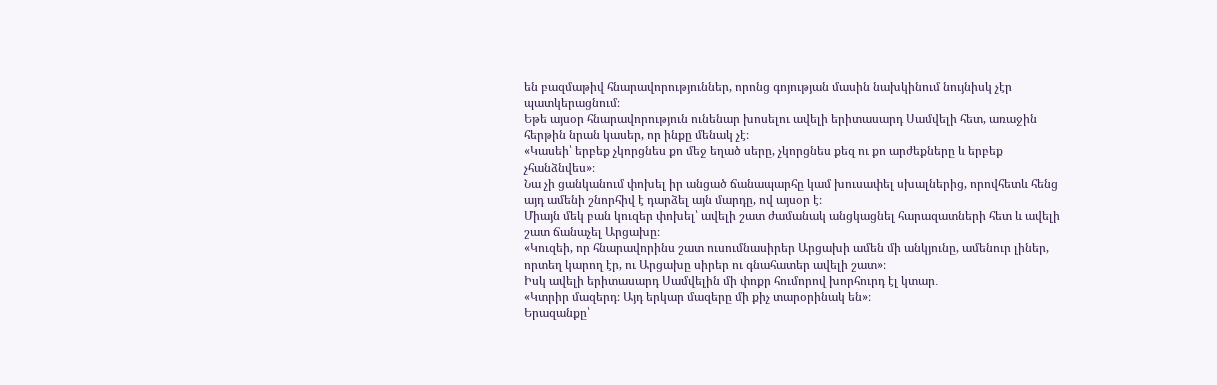են բազմաթիվ հնարավորություններ, որոնց գոյության մասին նախկինում նույնիսկ չէր պատկերացնում։
Եթե այսօր հնարավորություն ունենար խոսելու ավելի երիտասարդ Սամվելի հետ, առաջին հերթին նրան կասեր, որ ինքը մենակ չէ։
«Կասեի՝ երբեք չկորցնես քո մեջ եղած սերը, չկորցնես քեզ ու քո արժեքները և երբեք չհանձնվես»։
Նա չի ցանկանում փոխել իր անցած ճանապարհը կամ խուսափել սխալներից, որովհետև հենց այդ ամենի շնորհիվ է դարձել այն մարդը, ով այսօր է։
Միայն մեկ բան կուզեր փոխել՝ ավելի շատ ժամանակ անցկացնել հարազատների հետ և ավելի շատ ճանաչել Արցախը։
«Կուզեի, որ հնարավորինս շատ ուսումնասիրեր Արցախի ամեն մի անկյունը, ամենուր լիներ, որտեղ կարող էր, ու Արցախը սիրեր ու գնահատեր ավելի շատ»։
Իսկ ավելի երիտասարդ Սամվելին մի փոքր հումորով խորհուրդ էլ կտար․
«Կտրիր մազերդ։ Այդ երկար մազերը մի քիչ տարօրինակ են»։
Երազանքը՝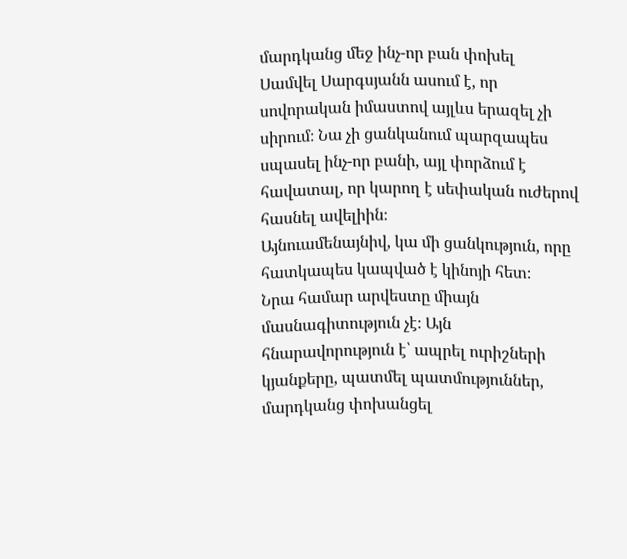մարդկանց մեջ ինչ-որ բան փոխել
Սամվել Սարգսյանն ասում է, որ սովորական իմաստով այլևս երազել չի սիրում։ Նա չի ցանկանում պարզապես սպասել ինչ-որ բանի, այլ փորձում է հավատալ, որ կարող է սեփական ուժերով հասնել ավելիին։
Այնուամենայնիվ, կա մի ցանկություն, որը հատկապես կապված է կինոյի հետ։
Նրա համար արվեստը միայն մասնագիտություն չէ։ Այն հնարավորություն է՝ ապրել ուրիշների կյանքերը, պատմել պատմություններ, մարդկանց փոխանցել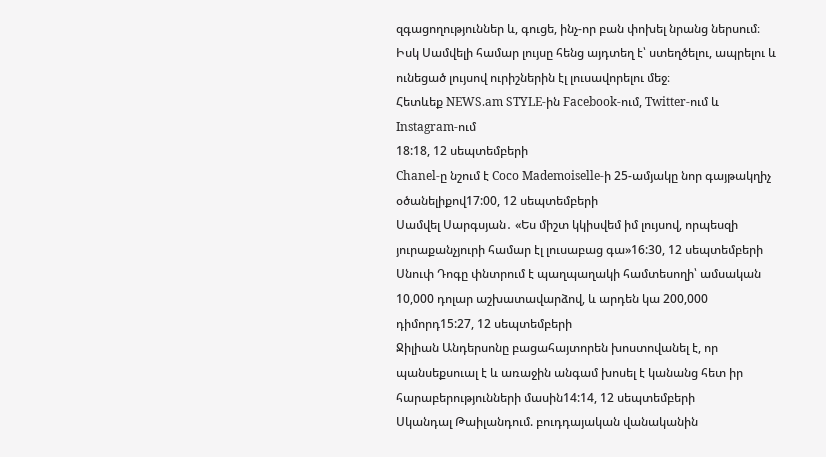զգացողություններ և, գուցե, ինչ-որ բան փոխել նրանց ներսում։
Իսկ Սամվելի համար լույսը հենց այդտեղ է՝ ստեղծելու, ապրելու և ունեցած լույսով ուրիշներին էլ լուսավորելու մեջ։
Հետևեք NEWS.am STYLE-ին Facebook-ում, Twitter-ում և Instagram-ում
18:18, 12 սեպտեմբերի
Chanel-ը նշում է Coco Mademoiselle-ի 25-ամյակը նոր գայթակղիչ օծանելիքով17:00, 12 սեպտեմբերի
Սամվել Սարգսյան․ «Ես միշտ կկիսվեմ իմ լույսով, որպեսզի յուրաքանչյուրի համար էլ լուսաբաց գա»16:30, 12 սեպտեմբերի
Սնուփ Դոգը փնտրում է պաղպաղակի համտեսողի՝ ամսական 10,000 դոլար աշխատավարձով, և արդեն կա 200,000 դիմորդ15:27, 12 սեպտեմբերի
Ջիլիան Անդերսոնը բացահայտորեն խոստովանել է, որ պանսեքսուալ է և առաջին անգամ խոսել է կանանց հետ իր հարաբերությունների մասին14:14, 12 սեպտեմբերի
Սկանդալ Թաիլանդում. բուդդայական վանականին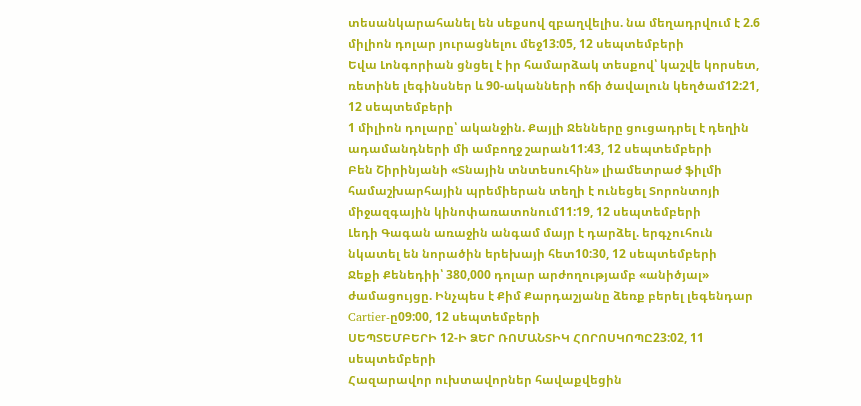տեսանկարահանել են սեքսով զբաղվելիս. նա մեղադրվում է 2.6 միլիոն դոլար յուրացնելու մեջ13:05, 12 սեպտեմբերի
Եվա Լոնգորիան ցնցել է իր համարձակ տեսքով՝ կաշվե կորսետ, ռետինե լեգինսներ և 90-ականների ոճի ծավալուն կեղծամ12:21, 12 սեպտեմբերի
1 միլիոն դոլարը՝ ականջին. Քայլի Ջենները ցուցադրել է դեղին ադամանդների մի ամբողջ շարան11:43, 12 սեպտեմբերի
Բեն Շիրինյանի «Տնային տնտեսուհին» լիամետրաժ ֆիլմի համաշխարհային պրեմիերան տեղի է ունեցել Տորոնտոյի միջազգային կինոփառատոնում11:19, 12 սեպտեմբերի
Լեդի Գագան առաջին անգամ մայր է դարձել. երգչուհուն նկատել են նորածին երեխայի հետ10:30, 12 սեպտեմբերի
Ջեքի Քենեդիի՝ 380,000 դոլար արժողությամբ «անիծյալ» ժամացույցը. Ինչպես է Քիմ Քարդաշյանը ձեռք բերել լեգենդար Cartier-ը09:00, 12 սեպտեմբերի
ՍԵՊՏԵՄԲԵՐԻ 12-Ի ՁԵՐ ՌՈՄԱՆՏԻԿ ՀՈՐՈՍԿՈՊԸ23:02, 11 սեպտեմբերի
Հազարավոր ուխտավորներ հավաքվեցին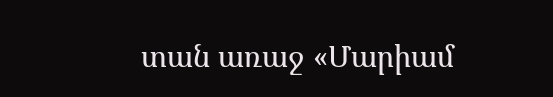տան առաջ «Մարիամ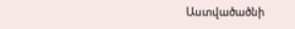Աստվածածնի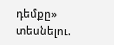դեմքը» տեսնելու.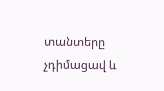տանտերը չդիմացավ և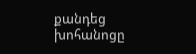քանդեց խոհանոցը